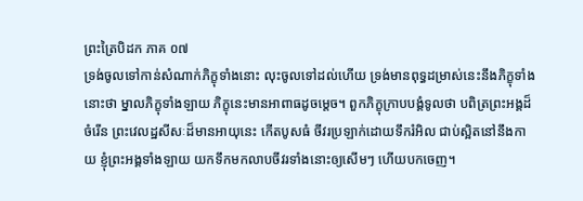ព្រះត្រៃបិដក ភាគ ០៧
ទ្រង់ចូលទៅកាន់សំណាក់ភិក្ខុទាំងនោះ លុះចូលទៅដល់ហើយ ទ្រង់មានពុទ្ធដម្រាស់នេះនឹងភិក្ខុទាំងនោះថា ម្នាលភិក្ខុទាំងឡាយ ភិក្ខុនេះមានអាពាធដូចម្តេច។ ពួកភិក្ខុក្រាបបង្គំទូលថា បពិត្រព្រះអង្គដ៏ចំរើន ព្រះវេលដ្ឋសីសៈដ៏មានអាយុនេះ កើតបូសធំ ចីវរប្រឡាក់ដោយទឹករំអិល ជាប់ស្អិតនៅនឹងកាយ ខ្ញុំព្រះអង្គទាំងឡាយ យកទឹកមកលាបចីវរទាំងនោះឲ្យសើមៗ ហើយបកចេញ។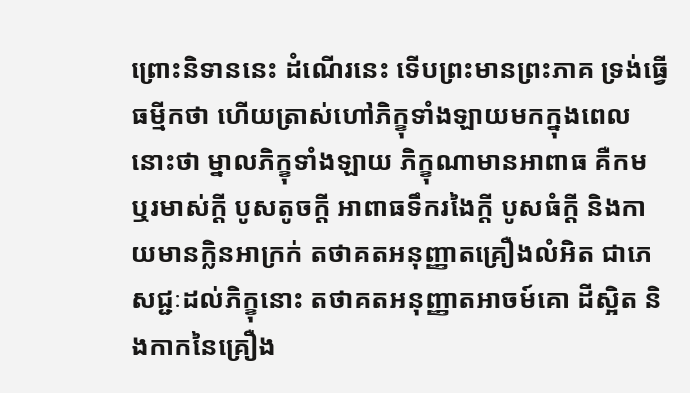ព្រោះនិទាននេះ ដំណើរនេះ ទើបព្រះមានព្រះភាគ ទ្រង់ធ្វើធម្មីកថា ហើយត្រាស់ហៅភិក្ខុទាំងឡាយមកក្នុងពេលនោះថា ម្នាលភិក្ខុទាំងឡាយ ភិក្ខុណាមានអាពាធ គឺកម ឬរមាស់ក្តី បូសតូចក្តី អាពាធទឹករងៃក្តី បូសធំក្តី និងកាយមានក្លិនអាក្រក់ តថាគតអនុញ្ញាតគ្រឿងលំអិត ជាភេសជ្ជៈដល់ភិក្ខុនោះ តថាគតអនុញ្ញាតអាចម៍គោ ដីស្អិត និងកាកនៃគ្រឿង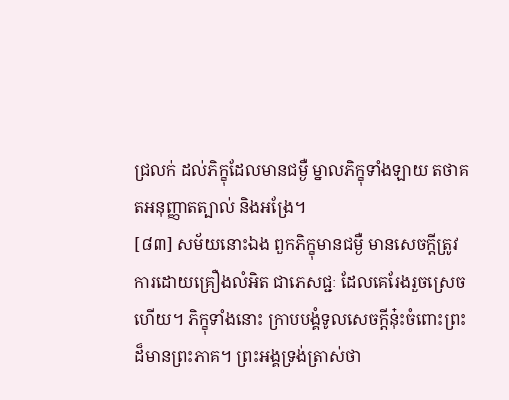ជ្រលក់ ដល់ភិក្ខុដែលមានជម្ងឺ ម្នាលភិក្ខុទាំងឡាយ តថាគតអនុញ្ញាតត្បាល់ និងអង្រែ។
[៨៣] សម័យនោះឯង ពួកភិក្ខុមានជម្ងឺ មានសេចក្តីត្រូវការដោយគ្រឿងលំអិត ជាភេសជ្ជៈ ដែលគេរែងរួចស្រេចហើយ។ ភិក្ខុទាំងនោះ ក្រាបបង្គំទូលសេចក្តីនុ៎ះចំពោះព្រះដ៏មានព្រះភាគ។ ព្រះអង្គទ្រង់ត្រាស់ថា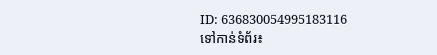ID: 636830054995183116
ទៅកាន់ទំព័រ៖